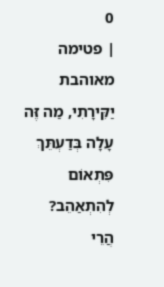0
| פטימה מאוהבת
יַקִּירָתִי, מַה זֶּה עָלָה בְּדַעְתֵּךְ
פִּתְאוֹם לְהִתְאַהֵב?
הֲרֵי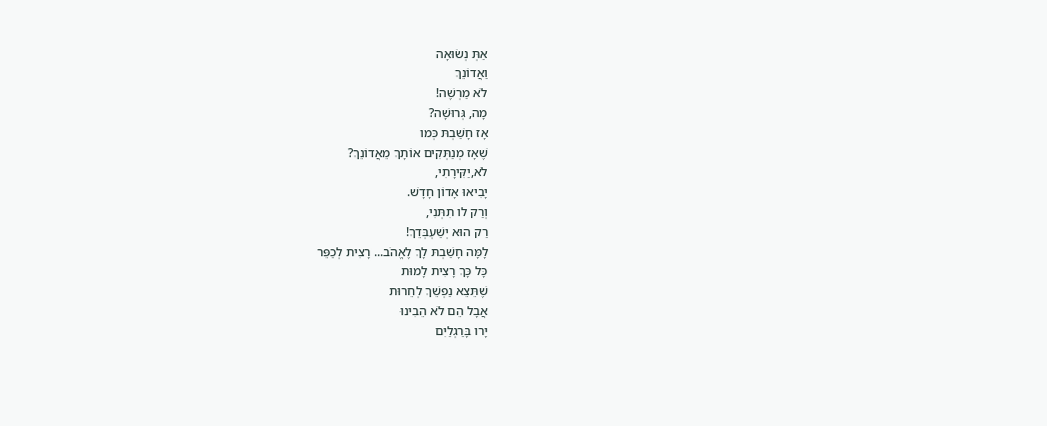אַתְּ נְשׂוּאָה
וַאֲדוֹנֵךְ
לֹא מַרְשֶׁה!
מָה, גְּרוּשָׁה?
אָז חָשַׁבְתּ כְּמו
שֶׁאָז מְנַתְּקִים אוֹתָךְ מֵאֲדוֹנֵךְ?
לֹא,יַקִּירָתִי,
יָבִיאוּ אָדוֹן חָדָשׁ.
וְרַק לו תִתְּנִי,
רַק הוּא יְשַׁעְבְּדֵךְ!
לָמָּה חָשַׁבְתּ לָךְ לֶאֱהֹב... רָצִית לְכַפֵּר
כָּל כָּךְ רָצִית לָמוּת
שֶׁתֵּצֵא נַפְשֵׁךְ לְחֵרוּת
אֲבָל הֵם לֹא הֵבִינוּ
יָרו בָּרַגְלַיִם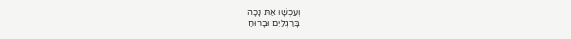וְעַכְשָׁו אַתּ נָכָה
בָּרַגְלַיִם וּבָרוּחַ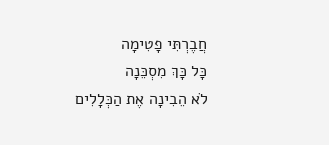חֲבֶרְתִּי פָטִימָה
כָּל כָּךְ מִסְכֵּנָה
לֹא הֵבִינָה אֶת הַכְּלָלִים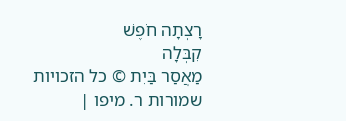רָצְתָה חֹפֶשׁ
קִבְּלָה
מַאֲסַר בַּיִת © כל הזכויות שמורות ר. מיפו |